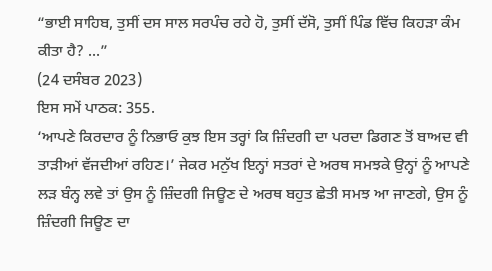“ਭਾਈ ਸਾਹਿਬ, ਤੁਸੀਂ ਦਸ ਸਾਲ ਸਰਪੰਚ ਰਹੇ ਹੋ, ਤੁਸੀਂ ਦੱਸੋ, ਤੁਸੀਂ ਪਿੰਡ ਵਿੱਚ ਕਿਹੜਾ ਕੰਮ ਕੀਤਾ ਹੈ? ...”
(24 ਦਸੰਬਰ 2023)
ਇਸ ਸਮੇਂ ਪਾਠਕ: 355.
‘ਆਪਣੇ ਕਿਰਦਾਰ ਨੂੰ ਨਿਭਾਓ ਕੁਝ ਇਸ ਤਰ੍ਹਾਂ ਕਿ ਜ਼ਿੰਦਗੀ ਦਾ ਪਰਦਾ ਡਿਗਣ ਤੋਂ ਬਾਅਦ ਵੀ ਤਾੜੀਆਂ ਵੱਜਦੀਆਂ ਰਹਿਣ।’ ਜੇਕਰ ਮਨੁੱਖ ਇਨ੍ਹਾਂ ਸਤਰਾਂ ਦੇ ਅਰਥ ਸਮਝਕੇ ਉਨ੍ਹਾਂ ਨੂੰ ਆਪਣੇ ਲੜ ਬੰਨ੍ਹ ਲਵੇ ਤਾਂ ਉਸ ਨੂੰ ਜ਼ਿੰਦਗੀ ਜਿਊਣ ਦੇ ਅਰਥ ਬਹੁਤ ਛੇਤੀ ਸਮਝ ਆ ਜਾਣਗੇ, ਉਸ ਨੂੰ ਜ਼ਿੰਦਗੀ ਜਿਊਣ ਦਾ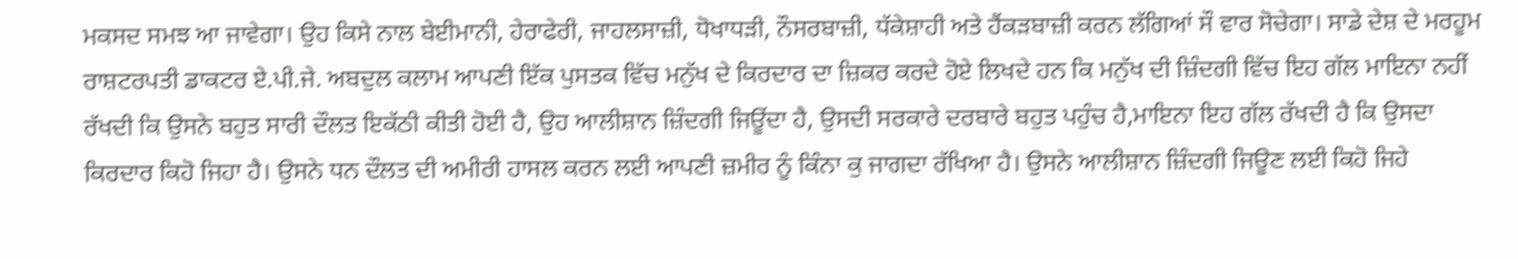ਮਕਸਦ ਸਮਝ ਆ ਜਾਵੇਗਾ। ਉਹ ਕਿਸੇ ਨਾਲ ਬੇਈਮਾਨੀ, ਹੇਰਾਫੇਰੀ, ਜਾਹਲਸਾਜ਼ੀ, ਧੋਖਾਧੜੀ, ਨੌਸਰਬਾਜ਼ੀ, ਧੱਕੇਸ਼ਾਹੀ ਅਤੇ ਹੈਂਕੜਬਾਜ਼ੀ ਕਰਨ ਲੱਗਿਆਂ ਸੌ ਵਾਰ ਸੋਚੇਗਾ। ਸਾਡੇ ਦੇਸ਼ ਦੇ ਮਰਹੂਮ ਰਾਸ਼ਟਰਪਤੀ ਡਾਕਟਰ ਏ.ਪੀ.ਜੇ. ਅਬਦੁਲ ਕਲਾਮ ਆਪਣੀ ਇੱਕ ਪੁਸਤਕ ਵਿੱਚ ਮਨੁੱਖ ਦੇ ਕਿਰਦਾਰ ਦਾ ਜ਼ਿਕਰ ਕਰਦੇ ਹੋਏ ਲਿਖਦੇ ਹਨ ਕਿ ਮਨੁੱਖ ਦੀ ਜ਼ਿੰਦਗੀ ਵਿੱਚ ਇਹ ਗੱਲ ਮਾਇਨਾ ਨਹੀਂ ਰੱਖਦੀ ਕਿ ਉਸਨੇ ਬਹੁਤ ਸਾਰੀ ਦੌਲਤ ਇਕੱਠੀ ਕੀਤੀ ਹੋਈ ਹੈ, ਉਹ ਆਲੀਸ਼ਾਨ ਜ਼ਿੰਦਗੀ ਜਿਊਂਦਾ ਹੈ, ਉਸਦੀ ਸਰਕਾਰੇ ਦਰਬਾਰੇ ਬਹੁਤ ਪਹੁੰਚ ਹੈ,ਮਾਇਨਾ ਇਹ ਗੱਲ ਰੱਖਦੀ ਹੈ ਕਿ ਉਸਦਾ ਕਿਰਦਾਰ ਕਿਹੋ ਜਿਹਾ ਹੈ। ਉਸਨੇ ਧਨ ਦੌਲਤ ਦੀ ਅਮੀਰੀ ਹਾਸਲ ਕਰਨ ਲਈ ਆਪਣੀ ਜ਼ਮੀਰ ਨੂੰ ਕਿੰਨਾ ਕੁ ਜਾਗਦਾ ਰੱਖਿਆ ਹੈ। ਉਸਨੇ ਆਲੀਸ਼ਾਨ ਜ਼ਿੰਦਗੀ ਜਿਊਣ ਲਈ ਕਿਹੋ ਜਿਹੇ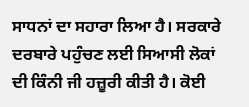ਸਾਧਨਾਂ ਦਾ ਸਹਾਰਾ ਲਿਆ ਹੈ। ਸਰਕਾਰੇ ਦਰਬਾਰੇ ਪਹੁੰਚਣ ਲਈ ਸਿਆਸੀ ਲੋਕਾਂ ਦੀ ਕਿੰਨੀ ਜੀ ਹਜ਼ੂਰੀ ਕੀਤੀ ਹੈ। ਕੋਈ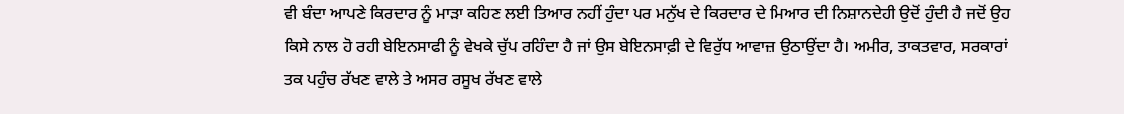ਵੀ ਬੰਦਾ ਆਪਣੇ ਕਿਰਦਾਰ ਨੂੰ ਮਾੜਾ ਕਹਿਣ ਲਈ ਤਿਆਰ ਨਹੀਂ ਹੁੰਦਾ ਪਰ ਮਨੁੱਖ ਦੇ ਕਿਰਦਾਰ ਦੇ ਮਿਆਰ ਦੀ ਨਿਸ਼ਾਨਦੇਹੀ ਉਦੋਂ ਹੁੰਦੀ ਹੈ ਜਦੋਂ ਉਹ ਕਿਸੇ ਨਾਲ ਹੋ ਰਹੀ ਬੇਇਨਸਾਫੀ ਨੂੰ ਵੇਖਕੇ ਚੁੱਪ ਰਹਿੰਦਾ ਹੈ ਜਾਂ ਉਸ ਬੇਇਨਸਾਫ਼ੀ ਦੇ ਵਿਰੁੱਧ ਆਵਾਜ਼ ਉਠਾਉਂਦਾ ਹੈ। ਅਮੀਰ, ਤਾਕਤਵਾਰ, ਸਰਕਾਰਾਂ ਤਕ ਪਹੁੰਚ ਰੱਖਣ ਵਾਲੇ ਤੇ ਅਸਰ ਰਸੂਖ ਰੱਖਣ ਵਾਲੇ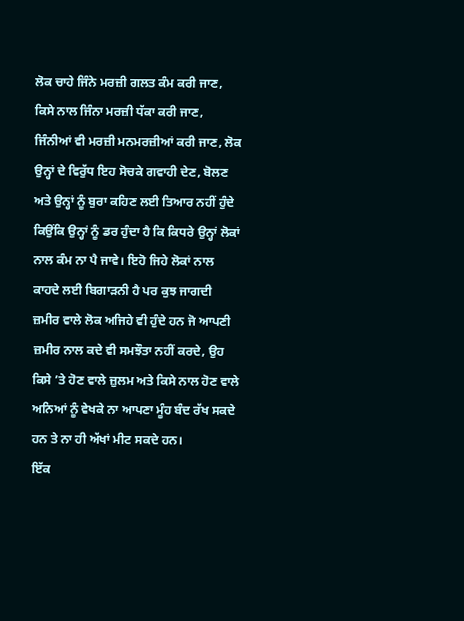ਲੋਕ ਚਾਹੇ ਜਿੰਨੇ ਮਰਜ਼ੀ ਗਲਤ ਕੰਮ ਕਰੀ ਜਾਣ, ਕਿਸੇ ਨਾਲ ਜਿੰਨਾ ਮਰਜ਼ੀ ਧੱਕਾ ਕਰੀ ਜਾਣ, ਜਿੰਨੀਆਂ ਵੀ ਮਰਜ਼ੀ ਮਨਮਰਜ਼ੀਆਂ ਕਰੀ ਜਾਣ, ਲੋਕ ਉਨ੍ਹਾਂ ਦੇ ਵਿਰੁੱਧ ਇਹ ਸੋਚਕੇ ਗਵਾਹੀ ਦੇਣ, ਬੋਲਣ ਅਤੇ ਉਨ੍ਹਾਂ ਨੂੰ ਬੁਰਾ ਕਹਿਣ ਲਈ ਤਿਆਰ ਨਹੀਂ ਹੁੰਦੇ ਕਿਉਂਕਿ ਉਨ੍ਹਾਂ ਨੂੰ ਡਰ ਹੁੰਦਾ ਹੈ ਕਿ ਕਿਧਰੇ ਉਨ੍ਹਾਂ ਲੋਕਾਂ ਨਾਲ ਕੰਮ ਨਾ ਪੈ ਜਾਵੇ। ਇਹੋ ਜਿਹੇ ਲੋਕਾਂ ਨਾਲ ਕਾਹਦੇ ਲਈ ਬਿਗਾੜਨੀ ਹੈ ਪਰ ਕੁਝ ਜਾਗਦੀ ਜ਼ਮੀਰ ਵਾਲੇ ਲੋਕ ਅਜਿਹੇ ਵੀ ਹੁੰਦੇ ਹਨ ਜੋ ਆਪਣੀ ਜ਼ਮੀਰ ਨਾਲ ਕਦੇ ਵੀ ਸਮਝੌਤਾ ਨਹੀਂ ਕਰਦੇ, ਉਹ ਕਿਸੇ ’ਤੇ ਹੋਣ ਵਾਲੇ ਜ਼ੁਲਮ ਅਤੇ ਕਿਸੇ ਨਾਲ ਹੋਣ ਵਾਲੇ ਅਨਿਆਂ ਨੂੰ ਵੇਖਕੇ ਨਾ ਆਪਣਾ ਮੂੰਹ ਬੰਦ ਰੱਖ ਸਕਦੇ ਹਨ ਤੇ ਨਾ ਹੀ ਅੱਖਾਂ ਮੀਟ ਸਕਦੇ ਹਨ।
ਇੱਕ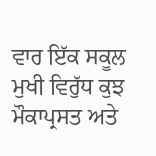ਵਾਰ ਇੱਕ ਸਕੂਲ ਮੁਖੀ ਵਿਰੁੱਧ ਕੁਝ ਮੌਕਾਪ੍ਰਸਤ ਅਤੇ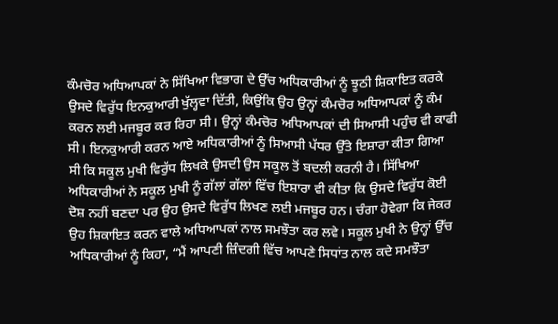ਕੰਮਚੋਰ ਅਧਿਆਪਕਾਂ ਨੇ ਸਿੱਖਿਆ ਵਿਭਾਗ ਦੇ ਉੱਚ ਅਧਿਕਾਰੀਆਂ ਨੂੰ ਝੂਠੀ ਸ਼ਿਕਾਇਤ ਕਰਕੇ ਉਸਦੇ ਵਿਰੁੱਧ ਇਨਕੁਆਰੀ ਖੁੱਲ੍ਹਵਾ ਦਿੱਤੀ, ਕਿਉਂਕਿ ਉਹ ਉਨ੍ਹਾਂ ਕੰਮਚੋਰ ਅਧਿਆਪਕਾਂ ਨੂੰ ਕੰਮ ਕਰਨ ਲਈ ਮਜਬੂਰ ਕਰ ਰਿਹਾ ਸੀ। ਉਨ੍ਹਾਂ ਕੰਮਚੋਰ ਅਧਿਆਪਕਾਂ ਦੀ ਸਿਆਸੀ ਪਹੁੰਚ ਵੀ ਕਾਫੀ ਸੀ। ਇਨਕੁਆਰੀ ਕਰਨ ਆਏ ਅਧਿਕਾਰੀਆਂ ਨੂੰ ਸਿਆਸੀ ਪੱਧਰ ਉੱਤੇ ਇਸ਼ਾਰਾ ਕੀਤਾ ਗਿਆ ਸੀ ਕਿ ਸਕੂਲ ਮੁਖੀ ਵਿਰੁੱਧ ਲਿਖਕੇ ਉਸਦੀ ਉਸ ਸਕੂਲ ਤੋਂ ਬਦਲੀ ਕਰਨੀ ਹੈ। ਸਿੱਖਿਆ ਅਧਿਕਾਰੀਆਂ ਨੇ ਸਕੂਲ ਮੁਖੀ ਨੂੰ ਗੱਲਾਂ ਗੱਲਾਂ ਵਿੱਚ ਇਸ਼ਾਰਾ ਵੀ ਕੀਤਾ ਕਿ ਉਸਦੇ ਵਿਰੁੱਧ ਕੋਈ ਦੋਸ਼ ਨਹੀਂ ਬਣਦਾ ਪਰ ਉਹ ਉਸਦੇ ਵਿਰੁੱਧ ਲਿਖਣ ਲਈ ਮਜਬੂਰ ਹਨ। ਚੰਗਾ ਹੋਵੇਗਾ ਕਿ ਜੇਕਰ ਉਹ ਸ਼ਿਕਾਇਤ ਕਰਨ ਵਾਲੇ ਅਧਿਆਪਕਾਂ ਨਾਲ ਸਮਝੌਤਾ ਕਰ ਲਵੇ। ਸਕੂਲ ਮੁਖੀ ਨੇ ਉਨ੍ਹਾਂ ਉੱਚ ਅਧਿਕਾਰੀਆਂ ਨੂੰ ਕਿਹਾ, “ਮੈਂ ਆਪਣੀ ਜ਼ਿੰਦਗੀ ਵਿੱਚ ਆਪਣੇ ਸਿਧਾਂਤ ਨਾਲ ਕਦੇ ਸਮਝੌਤਾ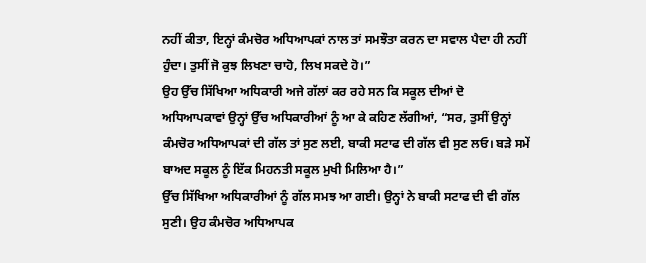ਨਹੀਂ ਕੀਤਾ, ਇਨ੍ਹਾਂ ਕੰਮਚੋਰ ਅਧਿਆਪਕਾਂ ਨਾਲ ਤਾਂ ਸਮਝੌਤਾ ਕਰਨ ਦਾ ਸਵਾਲ ਪੈਦਾ ਹੀ ਨਹੀਂ ਹੁੰਦਾ। ਤੁਸੀਂ ਜੋ ਕੁਝ ਲਿਖਣਾ ਚਾਹੋ, ਲਿਖ ਸਕਦੇ ਹੋ।”
ਉਹ ਉੱਚ ਸਿੱਖਿਆ ਅਧਿਕਾਰੀ ਅਜੇ ਗੱਲਾਂ ਕਰ ਰਹੇ ਸਨ ਕਿ ਸਕੂਲ ਦੀਆਂ ਦੋ ਅਧਿਆਪਕਾਵਾਂ ਉਨ੍ਹਾਂ ਉੱਚ ਅਧਿਕਾਰੀਆਂ ਨੂੰ ਆ ਕੇ ਕਹਿਣ ਲੱਗੀਆਂ, “ਸਰ, ਤੁਸੀਂ ਉਨ੍ਹਾਂ ਕੰਮਚੋਰ ਅਧਿਆਪਕਾਂ ਦੀ ਗੱਲ ਤਾਂ ਸੁਣ ਲਈ, ਬਾਕੀ ਸਟਾਫ ਦੀ ਗੱਲ ਵੀ ਸੁਣ ਲਓ। ਬੜੇ ਸਮੇਂ ਬਾਅਦ ਸਕੂਲ ਨੂੰ ਇੱਕ ਮਿਹਨਤੀ ਸਕੂਲ ਮੁਖੀ ਮਿਲਿਆ ਹੈ।”
ਉੱਚ ਸਿੱਖਿਆ ਅਧਿਕਾਰੀਆਂ ਨੂੰ ਗੱਲ ਸਮਝ ਆ ਗਈ। ਉਨ੍ਹਾਂ ਨੇ ਬਾਕੀ ਸਟਾਫ ਦੀ ਵੀ ਗੱਲ ਸੁਣੀ। ਉਹ ਕੰਮਚੋਰ ਅਧਿਆਪਕ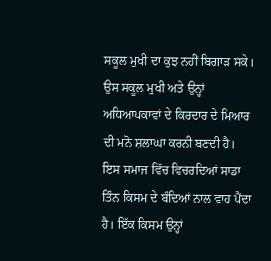ਸਕੂਲ ਮੁਖੀ ਦਾ ਕੁਝ ਨਹੀਂ ਬਿਗਾੜ ਸਕੇ। ਉਸ ਸਕੂਲ ਮੁਖੀ ਅਤੇ ਉਨ੍ਹਾਂ ਅਧਿਆਪਕਾਵਾਂ ਦੇ ਕਿਰਦਾਰ ਦੇ ਮਿਆਰ ਦੀ ਮਨੋ ਸ਼ਲਾਘਾ ਕਰਨੀ ਬਣਦੀ ਹੈ।
ਇਸ ਸਮਾਜ ਵਿੱਚ ਵਿਚਰਦਿਆਂ ਸਾਡਾ ਤਿੰਨ ਕਿਸਮ ਦੇ ਬੰਦਿਆਂ ਨਾਲ ਵਾਹ ਪੈਂਦਾ ਹੈ। ਇੱਕ ਕਿਸਮ ਉਨ੍ਹਾਂ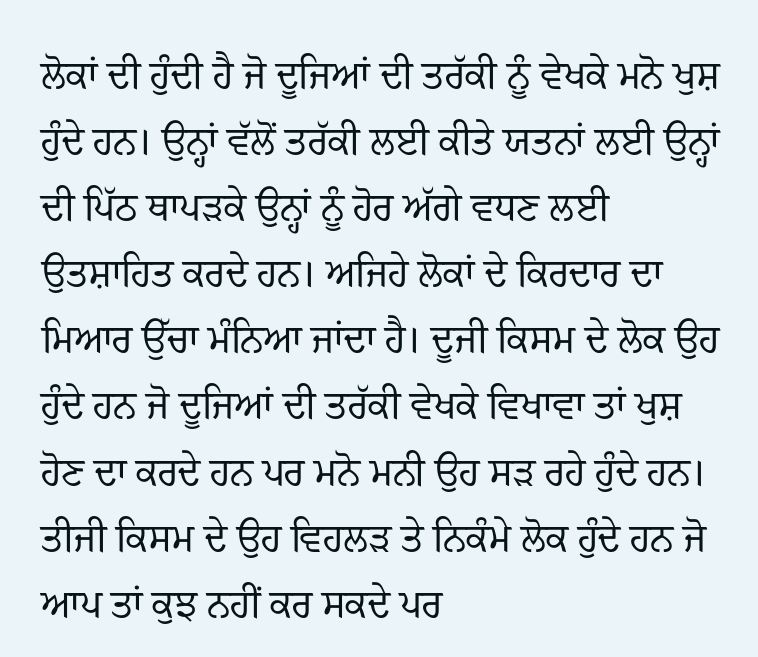ਲੋਕਾਂ ਦੀ ਹੁੰਦੀ ਹੈ ਜੋ ਦੂਜਿਆਂ ਦੀ ਤਰੱਕੀ ਨੂੰ ਵੇਖਕੇ ਮਨੋ ਖੁਸ਼ ਹੁੰਦੇ ਹਨ। ਉਨ੍ਹਾਂ ਵੱਲੋਂ ਤਰੱਕੀ ਲਈ ਕੀਤੇ ਯਤਨਾਂ ਲਈ ਉਨ੍ਹਾਂ ਦੀ ਪਿੱਠ ਥਾਪੜਕੇ ਉਨ੍ਹਾਂ ਨੂੰ ਹੋਰ ਅੱਗੇ ਵਧਣ ਲਈ ਉਤਸ਼ਾਹਿਤ ਕਰਦੇ ਹਨ। ਅਜਿਹੇ ਲੋਕਾਂ ਦੇ ਕਿਰਦਾਰ ਦਾ ਮਿਆਰ ਉੱਚਾ ਮੰਨਿਆ ਜਾਂਦਾ ਹੈ। ਦੂਜੀ ਕਿਸਮ ਦੇ ਲੋਕ ਉਹ ਹੁੰਦੇ ਹਨ ਜੋ ਦੂਜਿਆਂ ਦੀ ਤਰੱਕੀ ਵੇਖਕੇ ਵਿਖਾਵਾ ਤਾਂ ਖੁਸ਼ ਹੋਣ ਦਾ ਕਰਦੇ ਹਨ ਪਰ ਮਨੋ ਮਨੀ ਉਹ ਸੜ ਰਹੇ ਹੁੰਦੇ ਹਨ। ਤੀਜੀ ਕਿਸਮ ਦੇ ਉਹ ਵਿਹਲੜ ਤੇ ਨਿਕੰਮੇ ਲੋਕ ਹੁੰਦੇ ਹਨ ਜੋ ਆਪ ਤਾਂ ਕੁਝ ਨਹੀਂ ਕਰ ਸਕਦੇ ਪਰ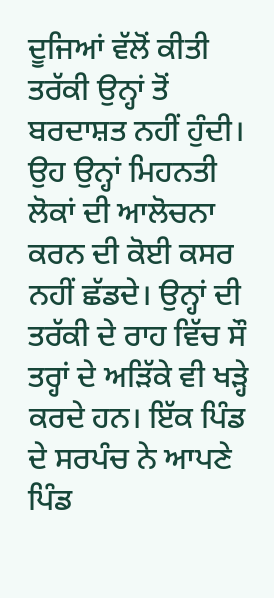ਦੂਜਿਆਂ ਵੱਲੋਂ ਕੀਤੀ ਤਰੱਕੀ ਉਨ੍ਹਾਂ ਤੋਂ ਬਰਦਾਸ਼ਤ ਨਹੀਂ ਹੁੰਦੀ। ਉਹ ਉਨ੍ਹਾਂ ਮਿਹਨਤੀ ਲੋਕਾਂ ਦੀ ਆਲੋਚਨਾ ਕਰਨ ਦੀ ਕੋਈ ਕਸਰ ਨਹੀਂ ਛੱਡਦੇ। ਉਨ੍ਹਾਂ ਦੀ ਤਰੱਕੀ ਦੇ ਰਾਹ ਵਿੱਚ ਸੌ ਤਰ੍ਹਾਂ ਦੇ ਅੜਿੱਕੇ ਵੀ ਖੜ੍ਹੇ ਕਰਦੇ ਹਨ। ਇੱਕ ਪਿੰਡ ਦੇ ਸਰਪੰਚ ਨੇ ਆਪਣੇ ਪਿੰਡ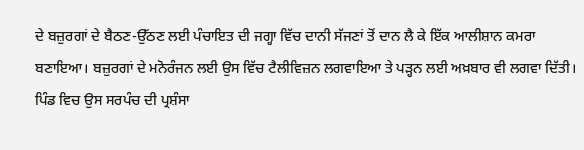ਦੇ ਬਜ਼ੁਰਗਾਂ ਦੇ ਬੈਠਣ-ਉੱਠਣ ਲਈ ਪੰਚਾਇਤ ਦੀ ਜਗ੍ਹਾ ਵਿੱਚ ਦਾਨੀ ਸੱਜਣਾਂ ਤੋਂ ਦਾਨ ਲੈ ਕੇ ਇੱਕ ਆਲੀਸ਼ਾਨ ਕਮਰਾ ਬਣਾਇਆ। ਬਜ਼ੁਰਗਾਂ ਦੇ ਮਨੋਰੰਜਨ ਲਈ ਉਸ ਵਿੱਚ ਟੈਲੀਵਿਜ਼ਨ ਲਗਵਾਇਆ ਤੇ ਪੜ੍ਹਨ ਲਈ ਅਖ਼ਬਾਰ ਵੀ ਲਗਵਾ ਦਿੱਤੀ। ਪਿੰਡ ਵਿਚ ਉਸ ਸਰਪੰਚ ਦੀ ਪ੍ਰਸ਼ੰਸਾ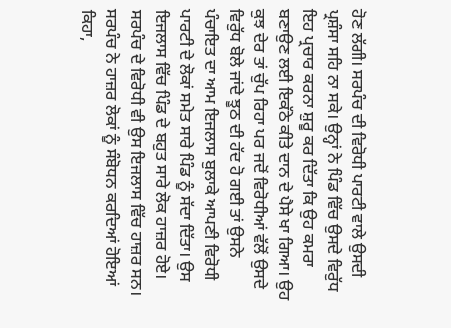ਹੋਣ ਲੱਗੀ। ਸਰਪੰਚ ਦੀ ਵਿਰੋਧੀ ਪਾਰਟੀ ਵਾਲੇ ਉਸਦੀ ਪ੍ਰਸ਼ੰਸਾ ਸਹਿ ਨਾ ਸਕੇ। ਉਨ੍ਹਾਂ ਨੇ ਪਿੰਡ ਵਿੱਚ ਉਸਦੇ ਵਿਰੁੱਧ ਇਹ ਪ੍ਰਚਾਰ ਕਰਨਾ ਸ਼ੁਰੂ ਕਰ ਦਿੱਤਾ ਕਿ ਉਹ ਕਮਰਾ ਬਣਾਉਣ ਲਈ ਇਕੱਠੇ ਕੀਤੇ ਦਾਨ ਦੇ ਪੈਸੇ ਖਾ ਗਿਆ। ਉਹ ਕੁਝ ਦੇਰ ਤਾਂ ਚੁੱਪ ਰਿਹਾ ਪਰ ਜਦੋਂ ਵਿਰੋਧੀਆਂ ਵੱਲੋਂ ਉਸਦੇ ਵਿਰੁੱਧ ਬੋਲੇ ਜਾਂਦੇ ਝੂਠ ਦੀ ਹੱਦ ਹੋ ਗਈ ਤਾਂ ਉਸਨੇ ਪੰਚਾਇਤ ਦਾ ਆਮ ਇਜਲਾਸ ਬੁਲਾਕੇ ਆਪਣੀ ਵਿਰੋਧੀ ਪਾਰਟੀ ਦੇ ਲੋਕਾਂ ਸਮੇਤ ਸਾਰੇ ਪਿੰਡ ਨੂੰ ਸੱਦਾ ਦਿੱਤਾ। ਉਸ ਇਜਲਾਸ ਵਿੱਚ ਪਿੰਡ ਦੇ ਬਹੁਤ ਸਾਰੇ ਲੋਕ ਹਾਜ਼ਰ ਹੋਏ। ਸਰਪੰਚ ਦੇ ਵਿਰੋਧੀ ਵੀ ਉਸ ਇਜਲਾਸ ਵਿੱਚ ਹਾਜ਼ਰ ਸਨ। ਸਰਪੰਚ ਨੇ ਹਾਜ਼ਰ ਲੋਕਾਂ ਨੂੰ ਸੰਬੋਧਨ ਕਰਦਿਆਂ ਹੋਇਆਂ ਕਿਹਾ,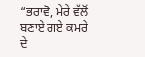“ਭਰਾਵੋ, ਮੇਰੇ ਵੱਲੋਂ ਬਣਾਏ ਗਏ ਕਮਰੇ ਦੇ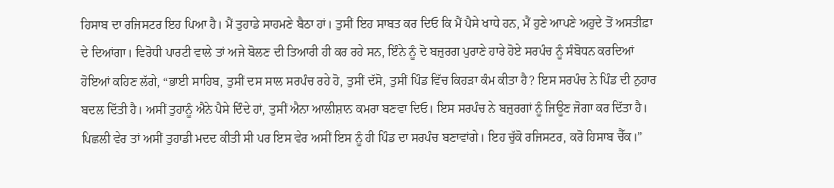ਹਿਸਾਬ ਦਾ ਰਜਿਸਟਰ ਇਹ ਪਿਆ ਹੈ। ਮੈਂ ਤੁਹਾਡੇ ਸਾਹਮਣੇ ਬੈਠਾ ਹਾਂ। ਤੁਸੀਂ ਇਹ ਸਾਬਤ ਕਰ ਦਿਓ ਕਿ ਮੈਂ ਪੈਸੇ ਖਾਧੇ ਹਨ, ਮੈਂ ਹੁਣੇ ਆਪਣੇ ਅਹੁਦੇ ਤੋਂ ਅਸਤੀਫ਼ਾ ਦੇ ਦਿਆਂਗਾ। ਵਿਰੋਧੀ ਪਾਰਟੀ ਵਾਲੇ ਤਾਂ ਅਜੇ ਬੋਲਣ ਦੀ ਤਿਆਰੀ ਹੀ ਕਰ ਰਹੇ ਸਨ, ਇੰਨੇ ਨੂੰ ਦੋ ਬਜ਼ੁਰਗ ਪੁਰਾਣੇ ਹਾਰੇ ਹੋਏ ਸਰਪੰਚ ਨੂੰ ਸੰਬੋਧਨ ਕਰਦਿਆਂ ਹੋਇਆਂ ਕਹਿਣ ਲੱਗੇ, “ਭਾਈ ਸਾਹਿਬ, ਤੁਸੀਂ ਦਸ ਸਾਲ ਸਰਪੰਚ ਰਹੇ ਹੋ, ਤੁਸੀਂ ਦੱਸੋ, ਤੁਸੀਂ ਪਿੰਡ ਵਿੱਚ ਕਿਹੜਾ ਕੰਮ ਕੀਤਾ ਹੈ? ਇਸ ਸਰਪੰਚ ਨੇ ਪਿੰਡ ਦੀ ਨੁਹਾਰ ਬਦਲ ਦਿੱਤੀ ਹੈ। ਅਸੀਂ ਤੁਹਾਨੂੰ ਐਨੇ ਪੈਸੇ ਦਿੰਦੇ ਹਾਂ, ਤੁਸੀਂ ਐਨਾ ਆਲੀਸ਼ਾਨ ਕਮਰਾ ਬਣਵਾ ਦਿਓ। ਇਸ ਸਰਪੰਚ ਨੇ ਬਜ਼ੁਰਗਾਂ ਨੂੰ ਜਿਊਣ ਜੋਗਾ ਕਰ ਦਿੱਤਾ ਹੈ। ਪਿਛਲੀ ਵੇਰ ਤਾਂ ਅਸੀਂ ਤੁਹਾਡੀ ਮਦਦ ਕੀਤੀ ਸੀ ਪਰ ਇਸ ਵੇਰ ਅਸੀਂ ਇਸ ਨੂੰ ਹੀ ਪਿੰਡ ਦਾ ਸਰਪੰਚ ਬਣਾਵਾਂਗੇ। ਇਹ ਚੁੱਕੋ ਰਜਿਸਟਰ, ਕਰੋ ਹਿਸਾਬ ਚੈੱਕ।”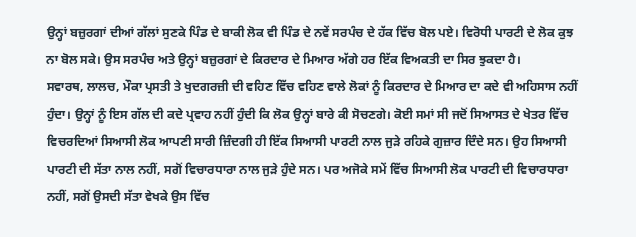ਉਨ੍ਹਾਂ ਬਜ਼ੁਰਗਾਂ ਦੀਆਂ ਗੱਲਾਂ ਸੁਣਕੇ ਪਿੰਡ ਦੇ ਬਾਕੀ ਲੋਕ ਵੀ ਪਿੰਡ ਦੇ ਨਵੇਂ ਸਰਪੰਚ ਦੇ ਹੱਕ ਵਿੱਚ ਬੋਲ ਪਏ। ਵਿਰੋਧੀ ਪਾਰਟੀ ਦੇ ਲੋਕ ਕੁਝ ਨਾ ਬੋਲ ਸਕੇ। ਉਸ ਸਰਪੰਚ ਅਤੇ ਉਨ੍ਹਾਂ ਬਜ਼ੁਰਗਾਂ ਦੇ ਕਿਰਦਾਰ ਦੇ ਮਿਆਰ ਅੱਗੇ ਹਰ ਇੱਕ ਵਿਅਕਤੀ ਦਾ ਸਿਰ ਝੁਕਦਾ ਹੈ।
ਸਵਾਰਥ, ਲਾਲਚ, ਮੌਕਾ ਪ੍ਰਸਤੀ ਤੇ ਖੁਦਗਰਜ਼ੀ ਦੀ ਵਹਿਣ ਵਿੱਚ ਵਹਿਣ ਵਾਲੇ ਲੋਕਾਂ ਨੂੰ ਕਿਰਦਾਰ ਦੇ ਮਿਆਰ ਦਾ ਕਦੇ ਵੀ ਅਹਿਸਾਸ ਨਹੀਂ ਹੁੰਦਾ। ਉਨ੍ਹਾਂ ਨੂੰ ਇਸ ਗੱਲ ਦੀ ਕਦੇ ਪ੍ਰਵਾਹ ਨਹੀਂ ਹੁੰਦੀ ਕਿ ਲੋਕ ਉਨ੍ਹਾਂ ਬਾਰੇ ਕੀ ਸੋਚਣਗੇ। ਕੋਈ ਸਮਾਂ ਸੀ ਜਦੋਂ ਸਿਆਸਤ ਦੇ ਖੇਤਰ ਵਿੱਚ ਵਿਚਰਦਿਆਂ ਸਿਆਸੀ ਲੋਕ ਆਪਣੀ ਸਾਰੀ ਜ਼ਿੰਦਗੀ ਹੀ ਇੱਕ ਸਿਆਸੀ ਪਾਰਟੀ ਨਾਲ ਜੁੜੇ ਰਹਿਕੇ ਗੁਜ਼ਾਰ ਦਿੰਦੇ ਸਨ। ਉਹ ਸਿਆਸੀ ਪਾਰਟੀ ਦੀ ਸੱਤਾ ਨਾਲ ਨਹੀਂ, ਸਗੋਂ ਵਿਚਾਰਧਾਰਾ ਨਾਲ ਜੁੜੇ ਹੁੰਦੇ ਸਨ। ਪਰ ਅਜੋਕੇ ਸਮੇਂ ਵਿੱਚ ਸਿਆਸੀ ਲੋਕ ਪਾਰਟੀ ਦੀ ਵਿਚਾਰਧਾਰਾ ਨਹੀਂ, ਸਗੋਂ ਉਸਦੀ ਸੱਤਾ ਵੇਖਕੇ ਉਸ ਵਿੱਚ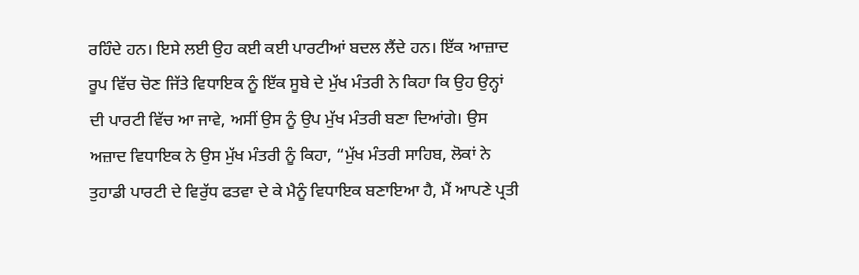ਰਹਿੰਦੇ ਹਨ। ਇਸੇ ਲਈ ਉਹ ਕਈ ਕਈ ਪਾਰਟੀਆਂ ਬਦਲ ਲੈਂਦੇ ਹਨ। ਇੱਕ ਆਜ਼ਾਦ ਰੂਪ ਵਿੱਚ ਚੋਣ ਜਿੱਤੇ ਵਿਧਾਇਕ ਨੂੰ ਇੱਕ ਸੂਬੇ ਦੇ ਮੁੱਖ ਮੰਤਰੀ ਨੇ ਕਿਹਾ ਕਿ ਉਹ ਉਨ੍ਹਾਂ ਦੀ ਪਾਰਟੀ ਵਿੱਚ ਆ ਜਾਵੇ, ਅਸੀਂ ਉਸ ਨੂੰ ਉਪ ਮੁੱਖ ਮੰਤਰੀ ਬਣਾ ਦਿਆਂਗੇ। ਉਸ ਅਜ਼ਾਦ ਵਿਧਾਇਕ ਨੇ ਉਸ ਮੁੱਖ ਮੰਤਰੀ ਨੂੰ ਕਿਹਾ, “ਮੁੱਖ ਮੰਤਰੀ ਸਾਹਿਬ, ਲੋਕਾਂ ਨੇ ਤੁਹਾਡੀ ਪਾਰਟੀ ਦੇ ਵਿਰੁੱਧ ਫਤਵਾ ਦੇ ਕੇ ਮੈਨੂੰ ਵਿਧਾਇਕ ਬਣਾਇਆ ਹੈ, ਮੈਂ ਆਪਣੇ ਪ੍ਰਤੀ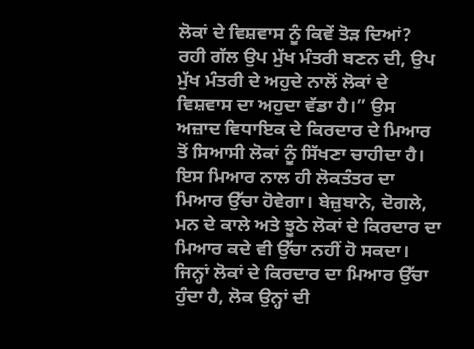ਲੋਕਾਂ ਦੇ ਵਿਸ਼ਵਾਸ ਨੂੰ ਕਿਵੇਂ ਤੋੜ ਦਿਆਂ? ਰਹੀ ਗੱਲ ਉਪ ਮੁੱਖ ਮੰਤਰੀ ਬਣਨ ਦੀ, ਉਪ ਮੁੱਖ ਮੰਤਰੀ ਦੇ ਅਹੁਦੇ ਨਾਲੋਂ ਲੋਕਾਂ ਦੇ ਵਿਸ਼ਵਾਸ ਦਾ ਅਹੁਦਾ ਵੱਡਾ ਹੈ।” ਉਸ ਅਜ਼ਾਦ ਵਿਧਾਇਕ ਦੇ ਕਿਰਦਾਰ ਦੇ ਮਿਆਰ ਤੋਂ ਸਿਆਸੀ ਲੋਕਾਂ ਨੂੰ ਸਿੱਖਣਾ ਚਾਹੀਦਾ ਹੈ। ਇਸ ਮਿਆਰ ਨਾਲ ਹੀ ਲੋਕਤੰਤਰ ਦਾ ਮਿਆਰ ਉੱਚਾ ਹੋਵੇਗਾ। ਬੇਜ਼ੁਬਾਨੇ, ਦੋਗਲੇ, ਮਨ ਦੇ ਕਾਲੇ ਅਤੇ ਝੂਠੇ ਲੋਕਾਂ ਦੇ ਕਿਰਦਾਰ ਦਾ ਮਿਆਰ ਕਦੇ ਵੀ ਉੱਚਾ ਨਹੀਂ ਹੋ ਸਕਦਾ। ਜਿਨ੍ਹਾਂ ਲੋਕਾਂ ਦੇ ਕਿਰਦਾਰ ਦਾ ਮਿਆਰ ਉੱਚਾ ਹੁੰਦਾ ਹੈ, ਲੋਕ ਉਨ੍ਹਾਂ ਦੀ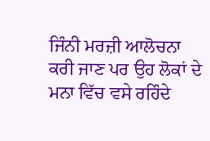ਜਿੰਨੀ ਮਰਜ਼ੀ ਆਲੋਚਨਾ ਕਰੀ ਜਾਣ ਪਰ ਉਹ ਲੋਕਾਂ ਦੇ ਮਨਾ ਵਿੱਚ ਵਸੇ ਰਹਿੰਦੇ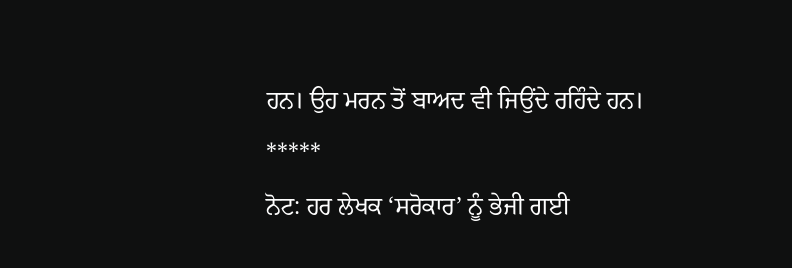ਹਨ। ਉਹ ਮਰਨ ਤੋਂ ਬਾਅਦ ਵੀ ਜਿਉਂਦੇ ਰਹਿੰਦੇ ਹਨ।
*****
ਨੋਟ: ਹਰ ਲੇਖਕ ‘ਸਰੋਕਾਰ’ ਨੂੰ ਭੇਜੀ ਗਈ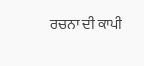ਰਚਨਾ ਦੀ ਕਾਪੀ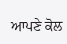ਆਪਣੇ ਕੋਲ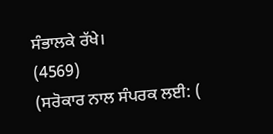ਸੰਭਾਲਕੇ ਰੱਖੇ।
(4569)
(ਸਰੋਕਾਰ ਨਾਲ ਸੰਪਰਕ ਲਈ: (